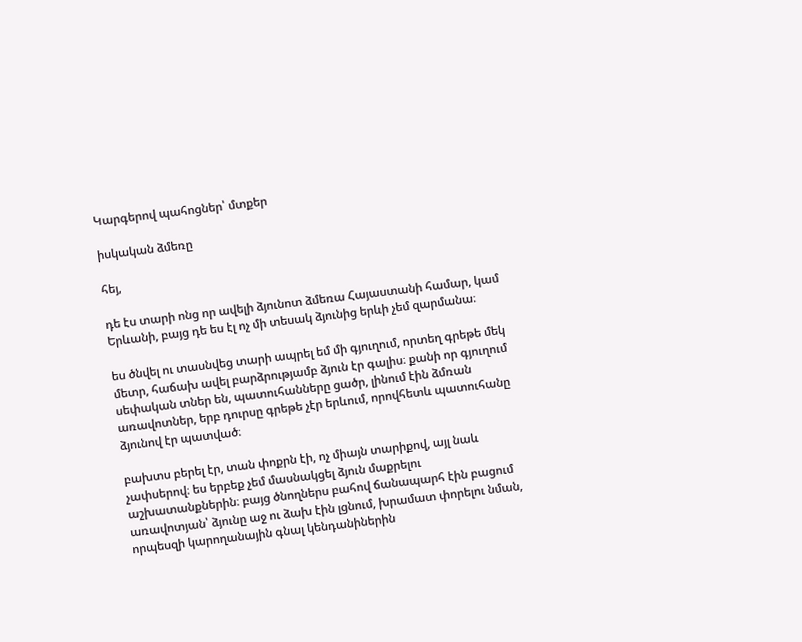Կարգերով պահոցներ՝ մտքեր

իսկական ձմեռը

հեյ,

դե էս տարի ոնց որ ավելի ձյունոտ ձմեռա Հայաստանի համար, կամ Երևանի, բայց դե ես էլ ոչ մի տեսակ ձյունից երևի չեմ զարմանա։

ես ծնվել ու տասնվեց տարի ապրել եմ մի գյուղում, որտեղ գրեթե մեկ մետր, հաճախ ավել բարձրությամբ ձյուն էր գալիս։ քանի որ գյուղում սեփական տներ են, պատուհանները ցածր, լինում էին ձմռան առավոտներ, երբ դուրսը գրեթե չէր երևում, որովհետև պատուհանը ձյունով էր պատված։

բախտս բերել էր, տան փոքրն էի, ոչ միայն տարիքով, այլ նաև չափսերով։ ես երբեք չեմ մասնակցել ձյուն մաքրելու աշխատանքներին։ բայց ծնողներս բահով ճանապարհ էին բացում առավոտյան՝ ձյունը աջ ու ձախ էին լցնում, խրամատ փորելու նման, որպեսզի կարողանային գնալ կենդանիներին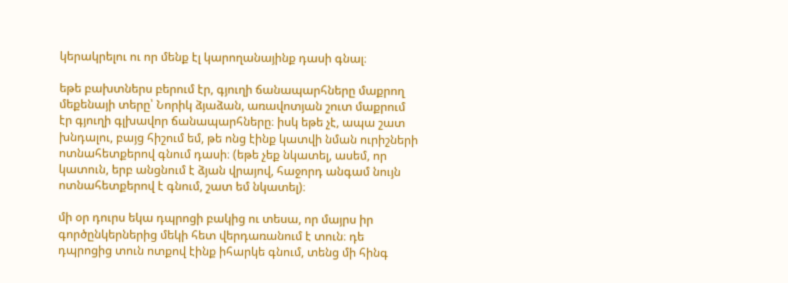կերակրելու ու որ մենք էլ կարողանայինք դասի գնալ։

եթե բախտներս բերում էր, գյուղի ճանապարհները մաքրող մեքենայի տերը՝ Նորիկ ձյաձան, առավոտյան շուտ մաքրում էր գյուղի գլխավոր ճանապարհները։ իսկ եթե չէ, ապա շատ խնդալու, բայց հիշում եմ, թե ոնց էինք կատվի նման ուրիշների ոտնահետքերով գնում դասի։ (եթե չեք նկատել, ասեմ, որ կատուն, երբ անցնում է ձյան վրայով, հաջորդ անգամ նույն ոտնահետքերով է գնում, շատ եմ նկատել)։

մի օր դուրս եկա դպրոցի բակից ու տեսա, որ մայրս իր գործընկերներից մեկի հետ վերդառանում է տուն։ դե դպրոցից տուն ոտքով էինք իհարկե գնում, տենց մի հինգ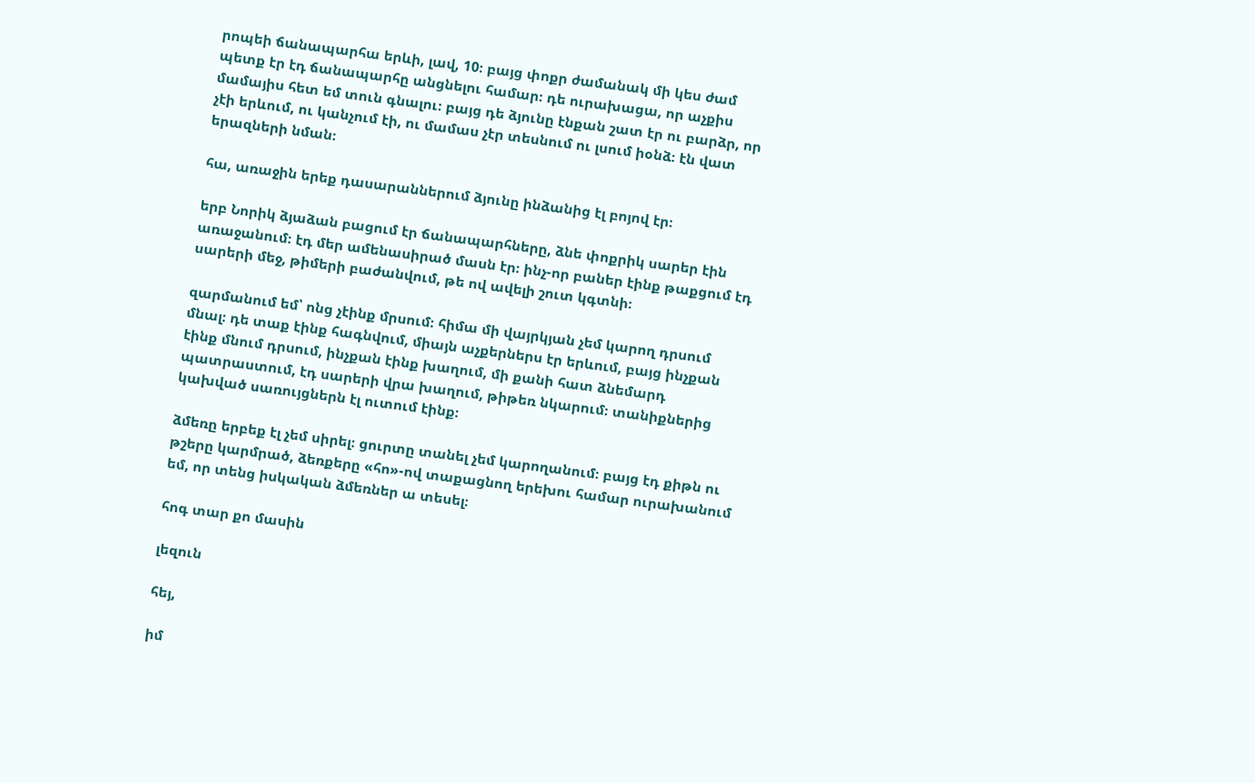րոպեի ճանապարհա երևի, լավ, 10։ բայց փոքր ժամանակ մի կես ժամ պետք էր էդ ճանապարհը անցնելու համար։ դե ուրախացա, որ աչքիս մամայիս հետ եմ տուն գնալու։ բայց դե ձյունը էնքան շատ էր ու բարձր, որ չէի երևում, ու կանչում էի, ու մամաս չէր տեսնում ու լսում իօնձ։ էն վատ երազների նման։

հա, առաջին երեք դասարաններում ձյունը ինձանից էլ բոյով էր։

երբ Նորիկ ձյաձան բացում էր ճանապարհները, ձնե փոքրիկ սարեր էին առաջանում։ էդ մեր ամենասիրած մասն էր։ ինչ-որ բաներ էինք թաքցում էդ սարերի մեջ, թիմերի բաժանվում, թե ով ավելի շուտ կգտնի։

զարմանում եմ՝ ոնց չէինք մրսում։ հիմա մի վայրկյան չեմ կարող դրսում մնալ։ դե տաք էինք հագնվում, միայն աչքերներս էր երևում, բայց ինչքան էինք մնում դրսում, ինչքան էինք խաղում, մի քանի հատ ձնեմարդ պատրաստում, էդ սարերի վրա խաղում, թիթեռ նկարում։ տանիքներից կախված սառույցներն էլ ուտում էինք։

ձմեռը երբեք էլ չեմ սիրել։ ցուրտը տանել չեմ կարողանում։ բայց էդ քիթն ու թշերը կարմրած, ձեռքերը «հո»-ով տաքացնող երեխու համար ուրախանում եմ, որ տենց իսկական ձմեռներ ա տեսել։

հոգ տար քո մասին

լեզուն

հեյ,

իմ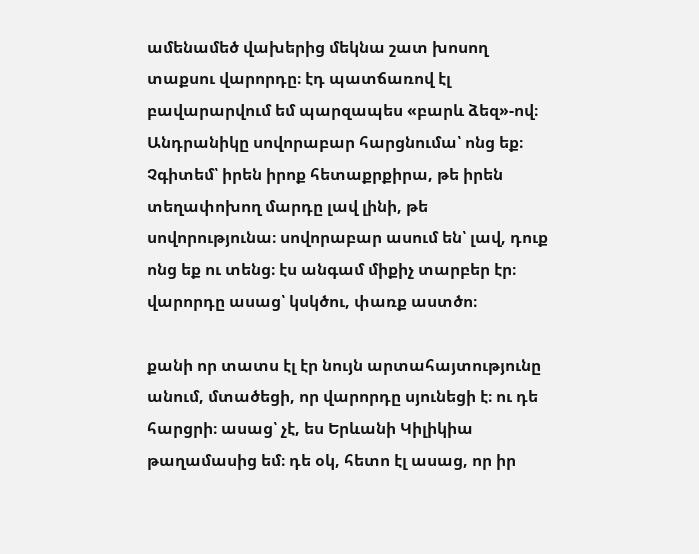ամենամեծ վախերից մեկնա շատ խոսող տաքսու վարորդը։ էդ պատճառով էլ բավարարվում եմ պարզապես «բարև ձեզ»-ով։ Անդրանիկը սովորաբար հարցնումա՝ ոնց եք։ Չգիտեմ՝ իրեն իրոք հետաքրքիրա, թե իրեն տեղափոխող մարդը լավ լինի, թե սովորությունա։ սովորաբար ասում են՝ լավ, դուք ոնց եք ու տենց։ էս անգամ միքիչ տարբեր էր։ վարորդը ասաց՝ կսկծու, փառք աստծո։

քանի որ տատս էլ էր նույն արտահայտությունը անում, մտածեցի, որ վարորդը սյունեցի է։ ու դե հարցրի։ ասաց՝ չէ, ես Երևանի Կիլիկիա թաղամասից եմ։ դե օկ, հետո էլ ասաց, որ իր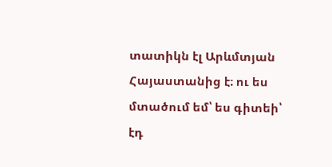տատիկն էլ Արևմտյան Հայաստանից է։ ու ես մտածում եմ՝ ես գիտեի՝ էդ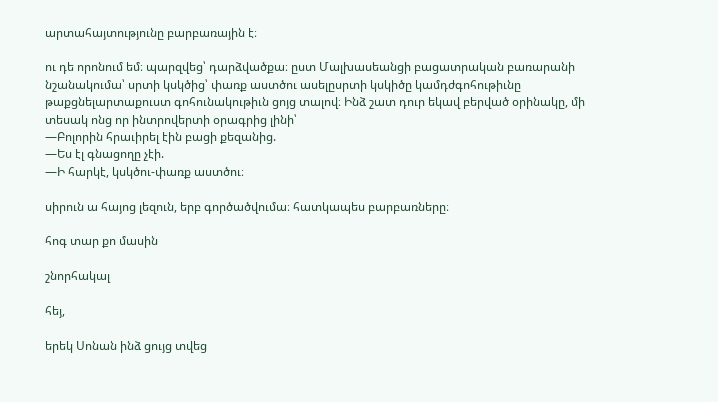արտահայտությունը բարբառային է։

ու դե որոնում եմ։ պարզվեց՝ դարձվածքա։ ըստ Մալխասեանցի բացատրական բառարանի նշանակումա՝ սրտի կսկծից՝ փառք աստծու ասելըսրտի կսկիծը կամդժգոհութիւնը թաքցնելարտաքուստ գոհունակութիւն ցոյց տալով։ Ինձ շատ դուր եկավ բերված օրինակը, մի տեսակ ոնց որ ինտրովերտի օրագրից լինի՝
—Բոլորին հրաւիրել էին բացի քեզանից.
―Ես էլ գնացողը չէի.
―Ի հարկէ, կսկծու-փառք աստծու։

սիրուն ա հայոց լեզուն, երբ գործածվումա։ հատկապես բարբառները։

հոգ տար քո մասին

շնորհակալ

հեյ,

երեկ Սոնան ինձ ցույց տվեց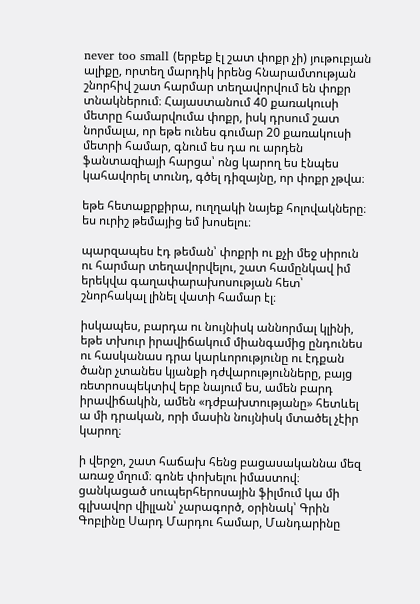never too small (երբեք էլ շատ փոքր չի) յութուբյան ալիքը, որտեղ մարդիկ իրենց հնարամտության շնորհիվ շատ հարմար տեղավորվում են փոքր տնակներում։ Հայաստանում 40 քառակուսի մետրը համարվումա փոքր, իսկ դրսում շատ նորմալա, որ եթե ունես գումար 20 քառակուսի մետրի համար, գնում ես դա ու արդեն ֆանտազիայի հարցա՝ ոնց կարող ես էնպես կահավորել տունդ, գծել դիզայնը, որ փոքր չթվա։

եթե հետաքրքիրա, ուղղակի նայեք հոլովակները։ ես ուրիշ թեմայից եմ խոսելու։

պարզապես էդ թեման՝ փոքրի ու քչի մեջ սիրուն ու հարմար տեղավորվելու, շատ համընկավ իմ երեկվա գաղափարախոսության հետ՝ շնորհակալ լինել վատի համար էլ։

իսկապես, բարդա ու նույնիսկ աննորմալ կլինի, եթե տխուր իրավիճակում միանգամից ընդունես ու հասկանաս դրա կարևորությունը ու էդքան ծանր չտանես կյանքի դժվարությունները, բայց ռետրոսպեկտիվ երբ նայում ես, ամեն բարդ իրավիճակին, ամեն «դժբախտությանը» հետևել ա մի դրական, որի մասին նույնիսկ մտածել չէիր կարող։

ի վերջո, շատ հաճախ հենց բացասականնա մեզ առաջ մղում։ գոնե փոխելու իմաստով։ ցանկացած սուպերհերոսային ֆիլմում կա մի գլխավոր վիլլան՝ չարագործ, օրինակ՝ Գրին Գոբլինը Սարդ Մարդու համար, Մանդարինը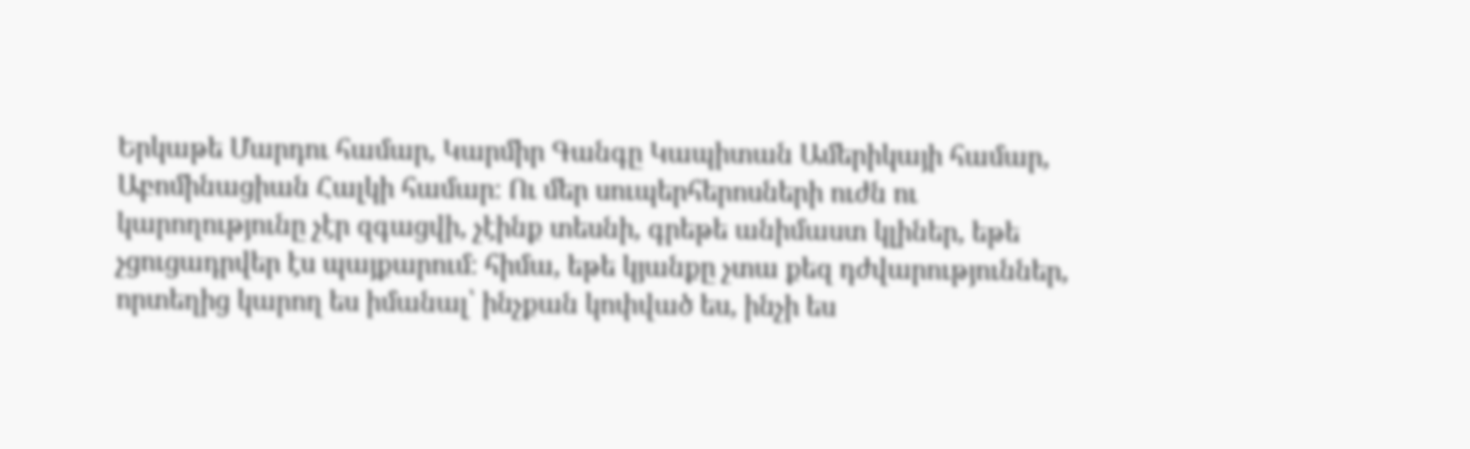Երկաթե Մարդու համար, Կարմիր Գանգը Կապիտան Ամերիկայի համար, Աբոմինացիան Հալկի համար։ Ու մեր սուպերհերոսների ուժն ու կարողությունը չէր զգացվի, չէինք տեսնի, գրեթե անիմաստ կլիներ, եթե չցուցադրվեր էս պայքարում։ հիմա, եթե կյանքը չտա քեզ դժվարություններ, որտեղից կարող ես իմանալ՝ ինչքան կոփված ես, ինչի ես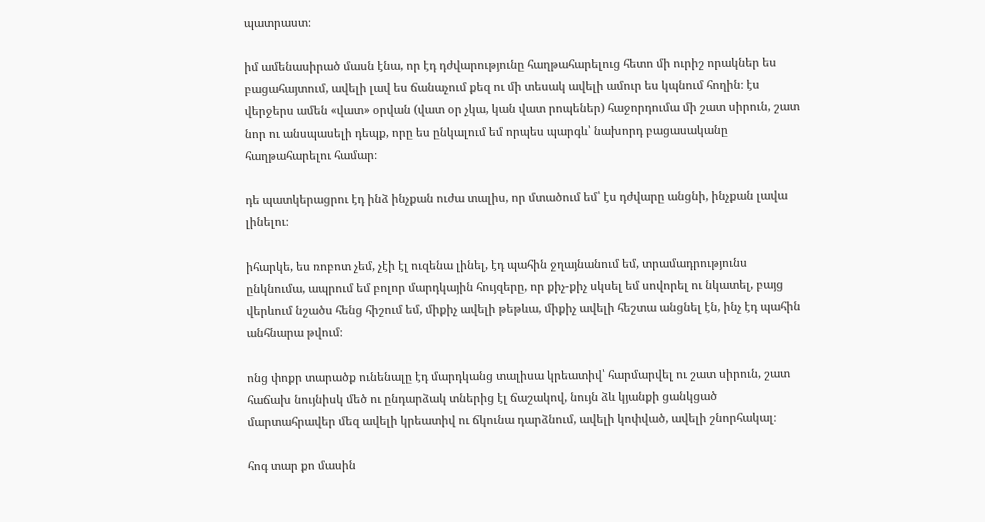պատրաստ։

իմ ամենասիրած մասն էնա, որ էդ դժվարությունը հաղթահարելուց հետո մի ուրիշ որակներ ես բացահայտում, ավելի լավ ես ճանաչում քեզ ու մի տեսակ ավելի ամուր ես կպնում հողին։ էս վերջերս ամեն «վատ» օրվան (վատ օր չկա, կան վատ րոպեներ) հաջորդումա մի շատ սիրուն, շատ նոր ու անսպասելի դեպք, որը ես ընկալում եմ որպես պարգև՝ նախորդ բացասականը հաղթահարելու համար։

դե պատկերացրու էդ ինձ ինչքան ուժա տալիս, որ մտածում եմ՝ էս դժվարը անցնի, ինչքան լավա լինելու։

իհարկե, ես ռոբոտ չեմ, չէի էլ ուզենա լինել, էդ պահին ջղայնանում եմ, տրամադրությունս ընկնումա, ապրում եմ բոլոր մարդկային հույզերը, որ քիչ-քիչ սկսել եմ սովորել ու նկատել, բայց վերևում նշածս հենց հիշում եմ, միքիչ ավելի թեթևա, միքիչ ավելի հեշտա անցնել էն, ինչ էդ պահին անհնարա թվում։

ոնց փոքր տարածք ունենալը էդ մարդկանց տալիսա կրեատիվ՝ հարմարվել ու շատ սիրուն, շատ հաճախ նույնիսկ մեծ ու ընդարձակ տներից էլ ճաշակով, նույն ձև կյանքի ցանկցած մարտահրավեր մեզ ավելի կրեատիվ ու ճկունա դարձնում, ավելի կոփված, ավելի շնորհակալ։

հոգ տար քո մասին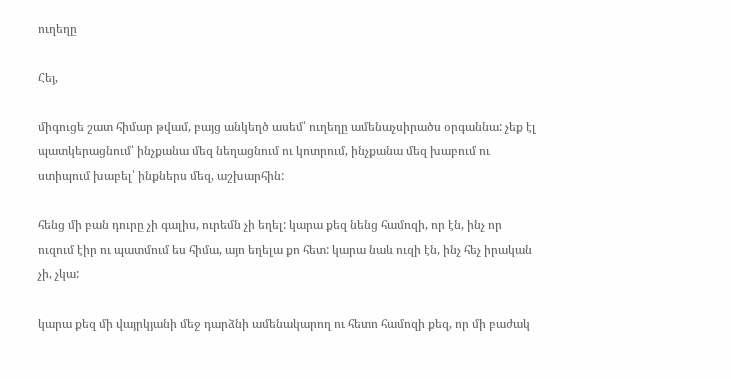ուղեղը

Հեյ,

միգուցե շատ հիմար թվամ, բայց անկեղծ ասեմ՝ ուղեղը ամենաչսիրածս օրգաննա: չեք էլ պատկերացնում՝ ինչքանա մեզ նեղացնում ու կոտրում, ինչքանա մեզ խաբում ու ստիպում խաբել՝ ինքներս մեզ, աշխարհին:

հենց մի բան դուրը չի գալիս, ուրեմն չի եղել: կարա քեզ նենց համոզի, որ էն, ինչ որ ուզում էիր ու պատմում ես հիմա, այո եղելա քո հետ: կարա նաև ուզի էն, ինչ հեչ իրական չի, չկա:

կարա քեզ մի վայրկյանի մեջ դարձնի ամենակարող ու հետո համոզի քեզ, որ մի բաժակ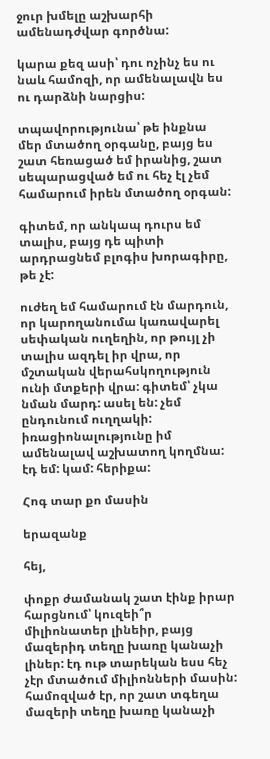ջուր խմելը աշխարհի ամենադժվար գործնա:

կարա քեզ ասի՝ դու ոչինչ ես ու նաև համոզի, որ ամենալավն ես ու դարձնի նարցիս:

տպավորությունա՝ թե ինքնա մեր մտածող օրգանը, բայց ես շատ հեռացած եմ իրանից, շատ սեպարացված եմ ու հեչ էլ չեմ համարում իրեն մտածող օրգան:

գիտեմ, որ անկապ դուրս եմ տալիս, բայց դե պիտի արդրացնեմ բլոգիս խորագիրը, թե չէ:

ուժեղ եմ համարում էն մարդուն, որ կարողանումա կառավարել սեփական ուղեղին, որ թույլ չի տալիս ազդել իր վրա, որ մշտական վերահսկողություն ունի մտքերի վրա: գիտեմ՝ չկա նման մարդ: ասել են: չեմ ընդունում ուղղակի: իռացիոնալությունը իմ ամենալավ աշխատող կողմնա: էդ եմ: կամ: հերիքա:

Հոգ տար քո մասին

երազանք

հեյ,

փոքր ժամանակ շատ էինք իրար հարցնում՝ կուզեի՞ր միլիոնատեր լինեիր, բայց մազերիդ տեղը խառը կանաչի լիներ: էդ ութ տարեկան եսս հեչ չէր մտածում միլիոնների մասին: համոզված էր, որ շատ տգեղա մազերի տեղը խառը կանաչի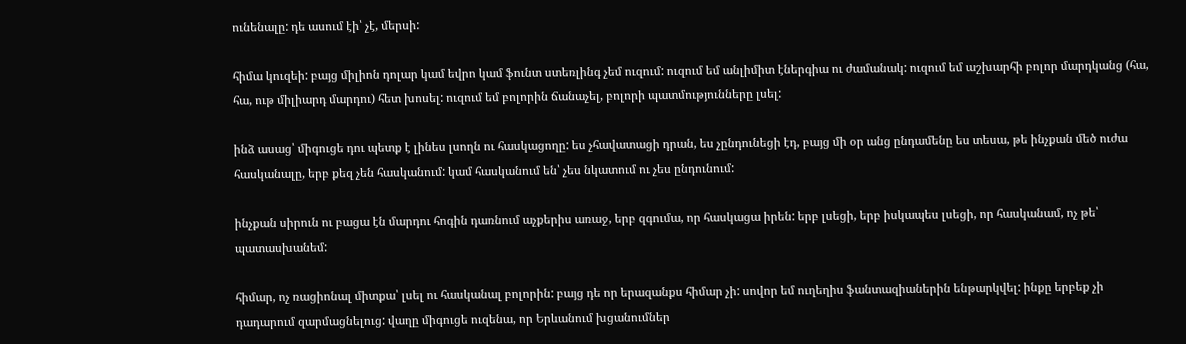ունենալը: դե ասում էի՝ չէ, մերսի:

հիմա կուզեի: բայց միլիոն դոլար կամ եվրո կամ ֆունտ ստեռլինգ չեմ ուզում: ուզում եմ անլիմիտ էներգիա ու ժամանակ: ուզում եմ աշխարհի բոլոր մարդկանց (հա, հա, ութ միլիարդ մարդու) հետ խոսել: ուզում եմ բոլորին ճանաչել, բոլորի պատմությունները լսել:

ինձ ասաց՝ միգուցե դու պետք է լինես լսողն ու հասկացողը: ես չհավատացի դրան, ես չընդունեցի էդ, բայց մի օր անց ընդամենը ես տեսա, թե ինչքան մեծ ուժա հասկանալը, երբ քեզ չեն հասկանում: կամ հասկանում են՝ չես նկատում ու չես ընդունում:

ինչքան սիրուն ու բացա էն մարդու հոգին դառնում աչքերիս առաջ, երբ զգումա, որ հասկացա իրեն: երբ լսեցի, երբ իսկապես լսեցի, որ հասկանամ, ոչ թե՝ պատասխանեմ:

հիմար, ոչ ռացիոնալ միտքա՝ լսել ու հասկանալ բոլորին: բայց դե որ երազանքս հիմար չի: սովոր եմ ուղեղիս ֆանտազիաներին ենթարկվել: ինքը երբեք չի դադարում զարմացնելուց: վաղը միգուցե ուզենա, որ Երևանում խցանումներ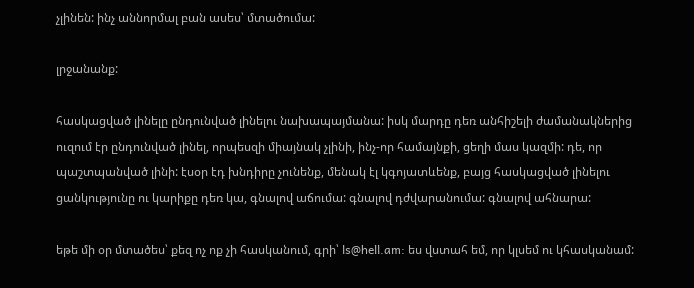չլինեն: ինչ աննորմալ բան ասես՝ մտածումա:

լրջանանք:

հասկացված լինելը ընդունված լինելու նախապայմանա: իսկ մարդը դեռ անհիշելի ժամանակներից ուզում էր ընդունված լինել, որպեսզի միայնակ չլինի, ինչ-որ համայնքի, ցեղի մաս կազմի: դե, որ պաշտպանված լինի: էսօր էդ խնդիրը չունենք, մենակ էլ կգոյատևենք, բայց հասկացված լինելու ցանկությունը ու կարիքը դեռ կա, գնալով աճումա: գնալով դժվարանումա: գնալով ահնարա:

եթե մի օր մտածես՝ քեզ ոչ ոք չի հասկանում, գրի՝ ls@hell.am: ես վստահ եմ, որ կլսեմ ու կհասկանամ: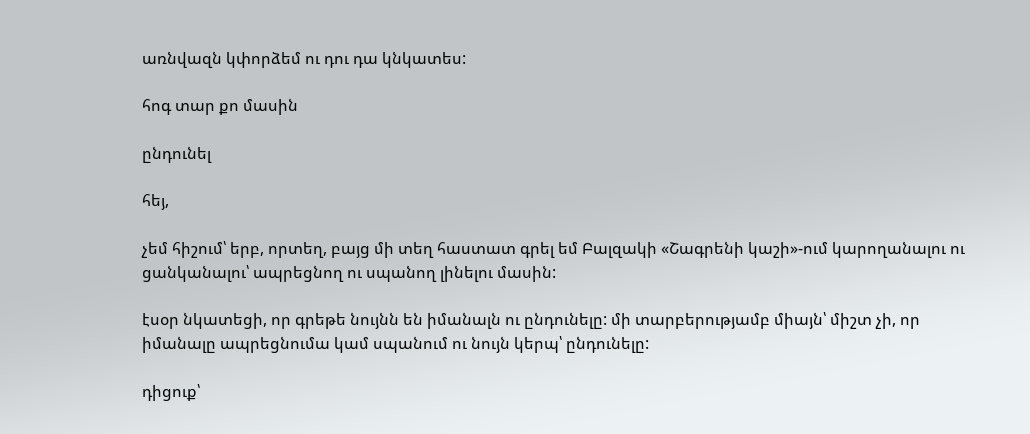առնվազն կփորձեմ ու դու դա կնկատես:

հոգ տար քո մասին

ընդունել

հեյ,

չեմ հիշում՝ երբ, որտեղ, բայց մի տեղ հաստատ գրել եմ Բալզակի «Շագրենի կաշի»-ում կարողանալու ու ցանկանալու՝ ապրեցնող ու սպանող լինելու մասին:

էսօր նկատեցի, որ գրեթե նույնն են իմանալն ու ընդունելը: մի տարբերությամբ միայն՝ միշտ չի, որ իմանալը ապրեցնումա կամ սպանում ու նույն կերպ՝ ընդունելը:

դիցուք՝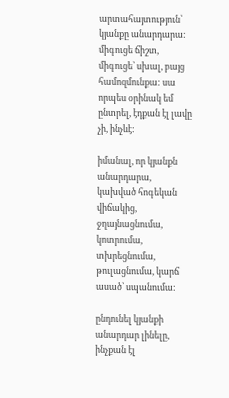արտահայտություն՝ կյանքը անարդարա: միգուցե ճիշտ, միգուցե՝ սխալ, բայց համոզմունքա: սա որպես օրինակ եմ ընտրել, էդքան էլ լավը չի, ինչևէ:

իմանալ, որ կյանքն անարդարա, կախված հոգեկան վիճակից, ջղայնացնումա, կոտրումա, տխրեցնումա, թուլացնումա, կարճ ասած՝ սպանումա:

ընդունել կյանքի անարդար լինելը, ինչքան էլ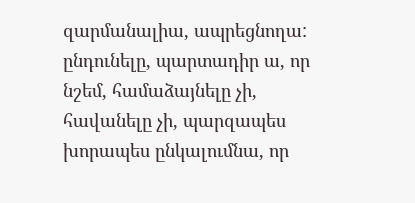զարմանալիա, ապրեցնողա: ընդունելը, պարտադիր ա, որ նշեմ, համաձայնելը չի, հավանելը չի, պարզապես խորապես ընկալումնա, որ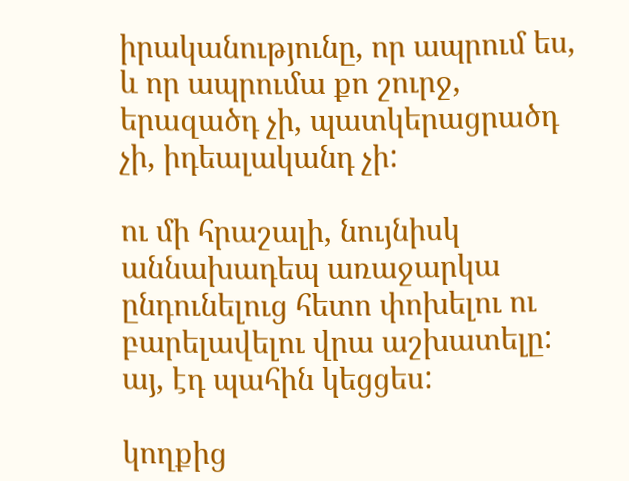իրականությունը, որ ապրում ես, և որ ապրումա քո շուրջ, երազածդ չի, պատկերացրածդ չի, իդեալականդ չի:

ու մի հրաշալի, նույնիսկ աննախադեպ առաջարկա ընդունելուց հետո փոխելու ու բարելավելու վրա աշխատելը: այ, էդ պահին կեցցես:

կողքից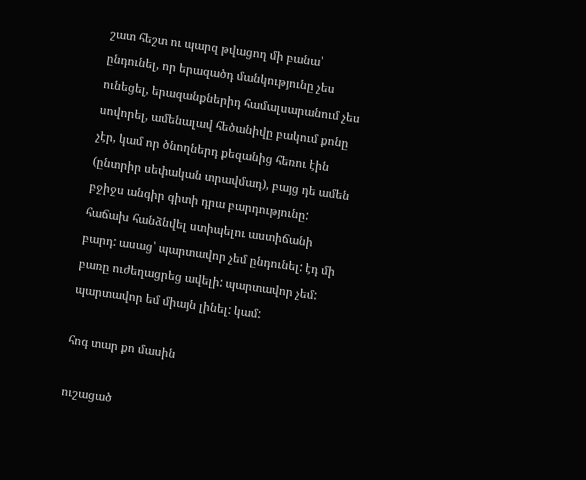շատ հեշտ ու պարզ թվացող մի բանա՝ ընդունել, որ երազածդ մանկությունը չես ունեցել, երազանքներիդ համալսարանում չես սովորել, ամենալավ հեծանիվը բակում քոնը չէր, կամ որ ծնողներդ քեզանից հեռու էին (ընտրիր սեփական տրավմադ), բայց դե ամեն բջիջս անգիր գիտի դրա բարդությունը: հաճախ հանձնվել ստիպելու աստիճանի բարդ: ասաց՝ պարտավոր չեմ ընդունել: էդ մի բառը ուժեղացրեց ավելի: պարտավոր չեմ: պարտավոր եմ միայն լինել: կամ:

հոգ տար քո մասին

ուշացած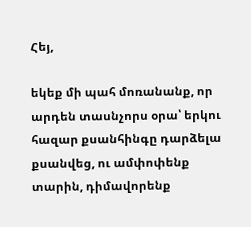Հեյ,

եկեք մի պահ մոռանանք, որ արդեն տասնչորս օրա՝ երկու հազար քսանհինգը դարձելա քսանվեց, ու ամփոփենք տարին, դիմավորենք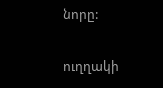նորը:

ուղղակի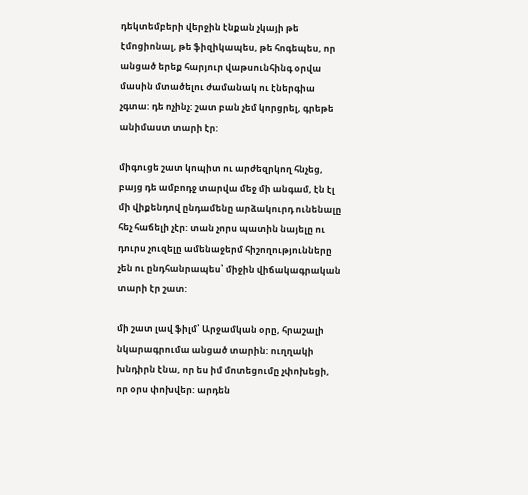դեկտեմբերի վերջին էնքան չկայի թե էմոցիոնալ, թե ֆիզիկապես, թե հոգեպես, որ անցած երեք հարյուր վաթսունհինգ օրվա մասին մտածելու ժամանակ ու էներգիա չգտա: դե ոչինչ: շատ բան չեմ կորցրել, գրեթե անիմաստ տարի էր:

միգուցե շատ կոպիտ ու արժեզրկող հնչեց, բայց դե ամբոդջ տարվա մեջ մի անգամ, էն էլ մի վիքենդով ընդամենը արձակուրդ ունենալը հեչ հաճելի չէր: տան չորս պատին նայելը ու դուրս չուզելը ամենաջերմ հիշողությունները չեն ու ընդհանրապես՝ միջին վիճակագրական տարի էր շատ:

մի շատ լավ ֆիլմ՝ Արջամկան օրը, հրաշալի նկարագրումա անցած տարին: ուղղակի խնդիրն էնա, որ ես իմ մոտեցումը չփոխեցի, որ օրս փոխվեր: արդեն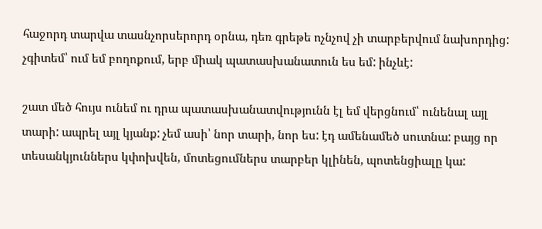հաջորդ տարվա տասնչորսերորդ օրնա, դեռ գրեթե ոչնչով չի տարբերվում նախորդից: չգիտեմ՝ ում եմ բողոքում, երբ միակ պատասխանատուն ես եմ: ինչևէ:

շատ մեծ հույս ունեմ ու դրա պատասխանատվությունն էլ եմ վերցնում՝ ունենալ այլ տարի: ապրել այլ կյանք: չեմ ասի՝ նոր տարի, նոր ես: էդ ամենամեծ սուտնա: բայց որ տեսանկյուններս կփոխվեն, մոտեցումներս տարբեր կլինեն, պոտենցիալը կա: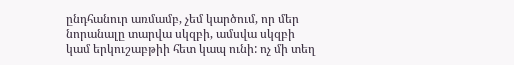ընդհանուր առմամբ, չեմ կարծում, որ մեր նորանալը տարվա սկզբի, ամսվա սկզբի կամ երկուշաբթիի հետ կապ ունի: ոչ մի տեղ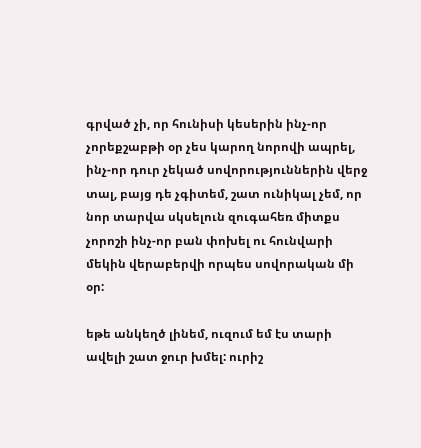գրված չի, որ հունիսի կեսերին ինչ-որ չորեքշաբթի օր չես կարող նորովի ապրել, ինչ-որ դուր չեկած սովորություններին վերջ տալ, բայց դե չգիտեմ, շատ ունիկալ չեմ, որ նոր տարվա սկսելուն զուգահեռ միտքս չորոշի ինչ-որ բան փոխել ու հունվարի մեկին վերաբերվի որպես սովորական մի օր:

եթե անկեղծ լինեմ, ուզում եմ էս տարի ավելի շատ ջուր խմել: ուրիշ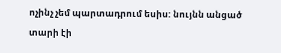ոչինչ չեմ պարտադրում եսիս: նույնն անցած տարի էի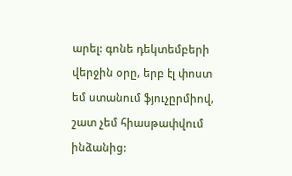արել: գոնե դեկտեմբերի վերջին օրը, երբ էլ փոստ եմ ստանում ֆյուչըրմիով, շատ չեմ հիասթափվում ինձանից: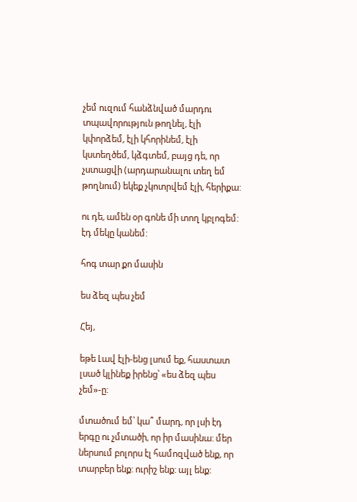չեմ ուզում հանձնված մարդու տպավորություն թողնել, էլի կփորձեմ, էլի կհորինեմ, էլի կստեղծեմ, կձգտեմ, բայց դե, որ չստացվի (արդարանալու տեղ եմ թողնում) եկեք չկոտրվեմ էլի, հերիքա:

ու դե, ամեն օր գոնե մի տող կբլոգեմ: էդ մեկը կանեմ:

հոգ տար քո մասին

ես ձեզ պես չեմ

Հեյ,

եթե Լավ էլի-ենց լսում եք, հաստատ լսած կլինեք իրենց՝ «ես ձեզ պես չեմ»-ը:

մտածում եմ՝ կա՞ մարդ, որ լսի էդ երգը ու չմտածի, որ իր մասինա: մեր ներսում բոլորս էլ համոզված ենք, որ տարբեր ենք: ուրիշ ենք: այլ ենք: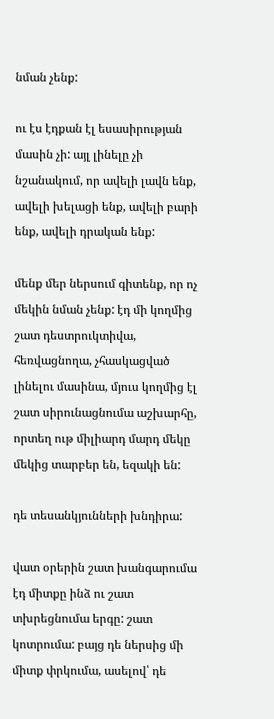նման չենք:

ու էս էդքան էլ եսասիրության մասին չի: այլ լինելը չի նշանակում, որ ավելի լավն ենք, ավելի խելացի ենք, ավելի բարի ենք, ավելի դրական ենք:

մենք մեր ներսում գիտենք, որ ոչ մեկին նման չենք: էդ մի կողմից շատ դեստրուկտիվա, հեռվացնողա, չհասկացված լինելու մասինա, մյուս կողմից էլ շատ սիրունացնումա աշխարհը, որտեղ ութ միլիարդ մարդ մեկը մեկից տարբեր են, եզակի են:

դե տեսանկյունների խնդիրա:

վատ օրերին շատ խանգարումա էդ միտքը ինձ ու շատ տխրեցնումա երգը: շատ կոտրումա: բայց դե ներսից մի միտք փրկումա, ասելով՝ դե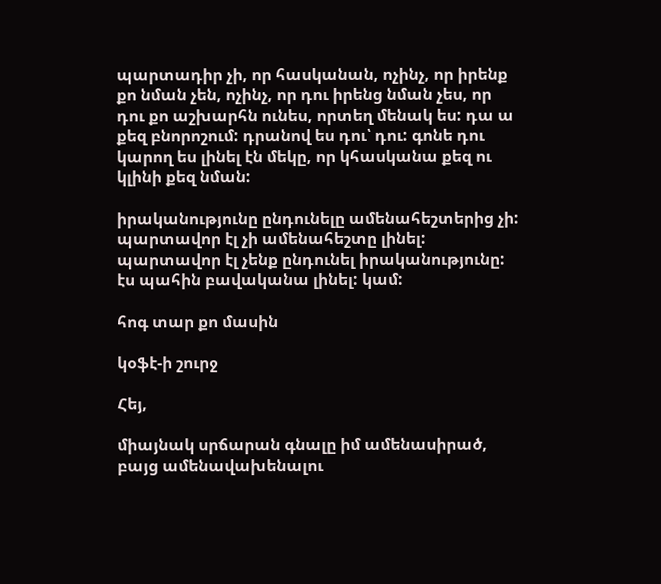պարտադիր չի, որ հասկանան, ոչինչ, որ իրենք քո նման չեն, ոչինչ, որ դու իրենց նման չես, որ դու քո աշխարհն ունես, որտեղ մենակ ես: դա ա քեզ բնորոշում: դրանով ես դու՝ դու: գոնե դու կարող ես լինել էն մեկը, որ կհասկանա քեզ ու կլինի քեզ նման:

իրականությունը ընդունելը ամենահեշտերից չի: պարտավոր էլ չի ամենահեշտը լինել: պարտավոր էլ չենք ընդունել իրականությունը: էս պահին բավականա լինել: կամ:

հոգ տար քո մասին

կօֆէ-ի շուրջ

Հեյ,

միայնակ սրճարան գնալը իմ ամենասիրած, բայց ամենավախենալու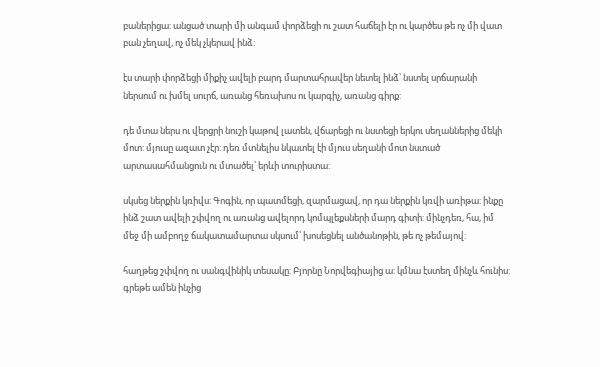բաներիցա: անցած տարի մի անգամ փորձեցի ու շատ հաճելի էր ու կարծես թե ոչ մի վատ բան չեղավ, ոչ մեկ չկերավ ինձ:

էս տարի փորձեցի միքիչ ավելի բարդ մարտահրավեր նետել ինձ՝ նստել սրճարանի ներսում ու խմել սուրճ, առանց հեռախոս ու կարգիչ, առանց գիրք:

դե մտա ներս ու վերցրի նուշի կաթով լատեն, վճարեցի ու նստեցի երկու սեղաններից մեկի մոտ: մյուսը ազատ չէր: դեռ մտնելիս նկատել էի մյուս սեղանի մոտ նստած արտասահմանցուն ու մտածել՝ երևի տուրիստա:

սկսեց ներքին կռիվս: Գոգին, որ պատմեցի, զարմացավ, որ դա ներքին կռվի առիթա: ինքը ինձ շատ ավելի շփվող ու առանց ավելորդ կոմպլեքսների մարդ գիտի: մինչդեռ, հա, իմ մեջ մի ամբողջ ճակատամարտա սկսում՝ խոսեցնել անծանոթին, թե ոչ թեմայով:

հաղթեց շփվող ու սանգվինիկ տեսակը: Բյորնը Նորվեգիայից ա: կմնա էստեղ մինչև հունիս: գրեթե ամեն ինչից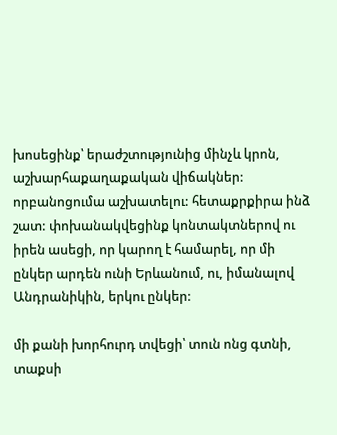խոսեցինք՝ երաժշտությունից մինչև կրոն, աշխարհաքաղաքական վիճակներ: որբանոցումա աշխատելու: հետաքրքիրա ինձ շատ: փոխանակվեցինք կոնտակտներով ու իրեն ասեցի, որ կարող է համարել, որ մի ընկեր արդեն ունի Երևանում, ու, իմանալով Անդրանիկին, երկու ընկեր:

մի քանի խորհուրդ տվեցի՝ տուն ոնց գտնի, տաքսի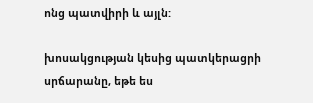ոնց պատվիրի և այլն:

խոսակցության կեսից պատկերացրի սրճարանը, եթե ես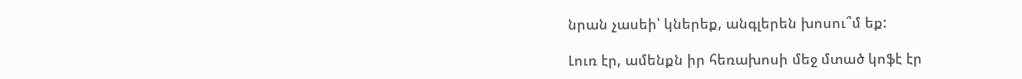նրան չասեի՝ կներեք, անգլերեն խոսու՞մ եք:

Լուռ էր, ամենքն իր հեռախոսի մեջ մտած կոֆէ էր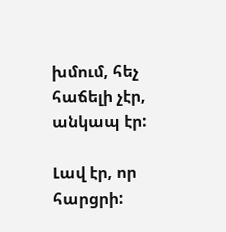խմում, հեչ հաճելի չէր, անկապ էր:

Լավ էր, որ հարցրի: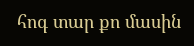հոգ տար քո մասին